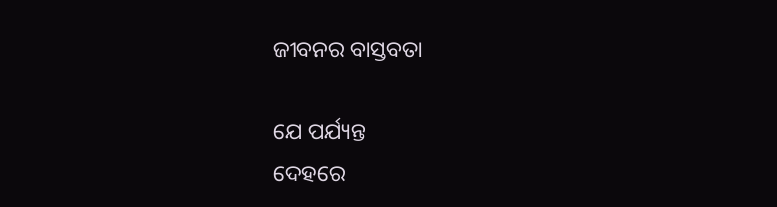ଜୀବନର ବାସ୍ତବତା

ଯେ ପର୍ଯ୍ୟନ୍ତ
ଦେହରେ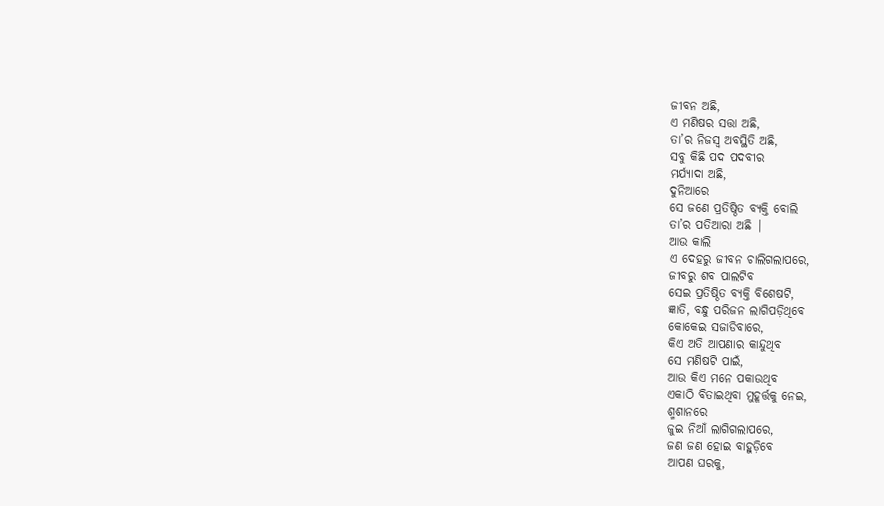ଜୀବନ ଅଛି,
ଏ ମଣିଷର ସତ୍ତା ଅଛି,
ତା’ର ନିଜସ୍ୱ ଅବସ୍ଥିତି ଅଛି,
ସବୁ କିଛି ପଦ ପଦବୀର
ମର୍ଯ୍ୟାଦା ଅଛି,
ଦୁନିଆରେ
ସେ ଜଣେ ପ୍ରତିଷ୍ଠିତ ବ୍ୟକ୍ତି ବୋଲି
ତା’ର ପତିଆରା ଅଛି |
ଆଉ କାଲି
ଏ ଦେହରୁ ଜୀବନ ଚାଲିଗଲାପରେ,
ଜୀବରୁ ଶବ ପାଲଟିବ
ସେଇ ପ୍ରତିଷ୍ଠିତ ବ୍ୟକ୍ତି ବିଶେଷଟି,
ଜ୍ଞାତି, ବନ୍ଧୁ ପରିଜନ ଲାଗିପଡ଼ିଥିବେ
କୋକେଇ ସଜାଡିବାରେ,
କିଏ ଅତି ଆପଣାର କାନ୍ଦୁଥିବ
ସେ ମଣିଷଟି ପାଇଁ,
ଆଉ କିଏ ମନେ ପକାଉଥିବ
ଏକାଠି ବିତାଇଥିବା ମୁହୂର୍ତ୍ତକୁ ନେଇ,
ଶ୍ମଶାନରେ
ଜୁଇ ନିଆଁ ଲାଗିଗଲାପରେ,
ଜଣ ଜଣ ହୋଇ ବାହୁଡ଼ିବେ
ଆପଣ ଘରକୁ,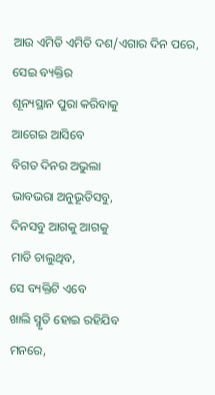ଆଉ ଏମିତି ଏମିତି ଦଶ/ଏଗାର ଦିନ ପରେ,
ସେଇ ବ୍ୟକ୍ତିର
ଶୂନ୍ୟସ୍ଥାନ ପୁରା କରିବାକୁ
ଆଗେଇ ଆସିବେ
ବିଗତ ଦିନର ଅଭୁଲା
ଭାବଭରା ଅନୁଭୂତିସବୁ,
ଦିନସବୁ ଆଗକୁ ଆଗକୁ
ମାଡି ଚାଲୁଥିବ,
ସେ ବ୍ୟକ୍ତିଟି ଏବେ
ଖାଲି ସ୍ମୃତି ହୋଇ ରହିଯିବ
ମନରେ,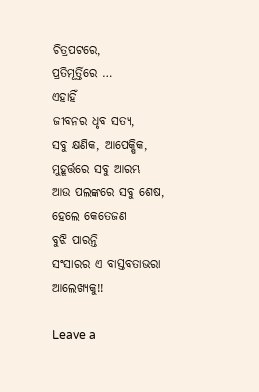ଚିତ୍ରପଟରେ,
ପ୍ରତିମୂର୍ତ୍ତିରେ …
ଏହାହିଁ
ଜୀବନର ଧୃବ ସତ୍ୟ,
ସବୁ କ୍ଷଣିକ, ଆପେକ୍ଷିକ,
ମୁହୂର୍ତ୍ତରେ ସବୁ ଆରମ୍ଭ
ଆଉ ପଲଙ୍କରେ ସବୁ ଶେଷ,
ହେଲେ କେତେଜଣ
ବୁଝି ପାରନ୍ତି
ସଂସାରର ଏ ବାସ୍ତବତାଭରା
ଆଲେଖ୍ୟକୁ!!

Leave a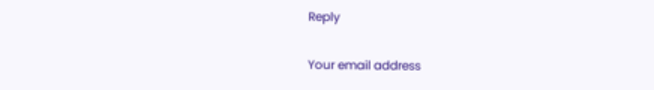Reply

Your email address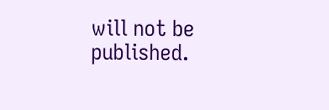will not be published.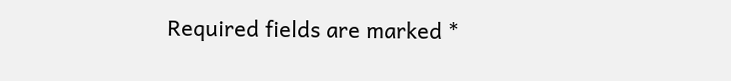Required fields are marked *